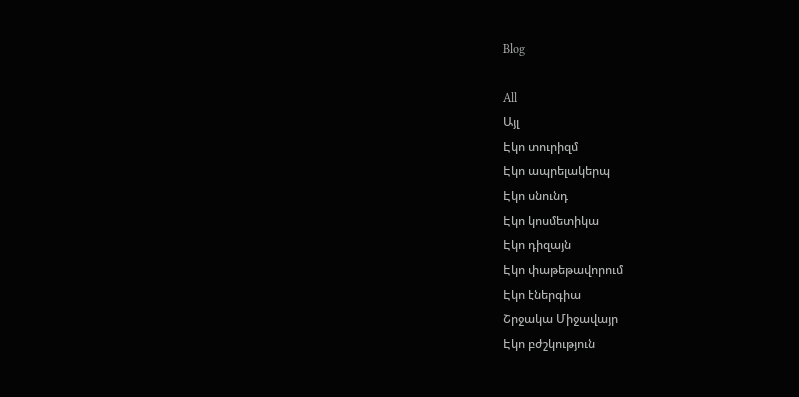Blog

All
Այլ
Էկո տուրիզմ
Էկո ապրելակերպ
Էկո սնունդ
Էկո կոսմետիկա
Էկո դիզայն
Էկո փաթեթավորում
Էկո էներգիա
Շրջակա Միջավայր
Էկո բժշկություն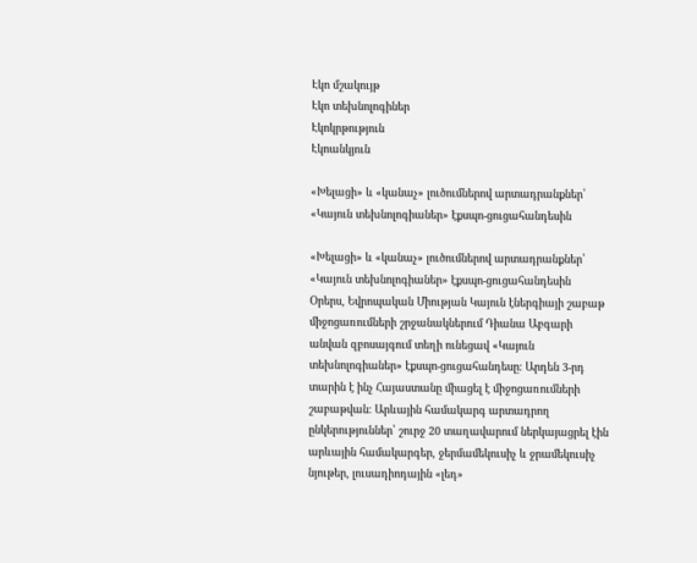Էկո մշակույթ
Էկո տեխնոլոգիներ
Էկոկրթություն
Էկոանկյուն

«Խելացի» և «կանաչ» լուծումներով արտադրանքներ՝ «Կայուն տեխնոլոգիաներ» էքսպո-ցուցահանդեսին

«Խելացի» և «կանաչ» լուծումներով արտադրանքներ՝ «Կայուն տեխնոլոգիաներ» էքսպո-ցուցահանդեսին
Օրերս, Եվրոպական Միության Կայուն էներգիայի շաբաթ միջոցառումների շրջանակներում Դիանա Աբգարի անվան զբոսայգում տեղի ունեցավ «Կայուն տեխնոլոգիաներ» էքսպո-ցուցահանդեսը։ Արդեն 3-րդ տարին է ինչ Հայաստանը միացել է միջոցառումների շաբաթվան։ Արևային համակարգ արտադրող ընկերություններ՝ շուրջ 20 տաղավարում ներկայացրել էին արևային համակարգեր, ջերմամեկուսիչ և ջրամեկուսիչ նյութեր, լուսադիոդային «լեդ»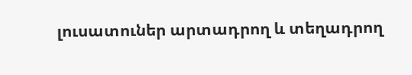լուսատուներ արտադրող և տեղադրող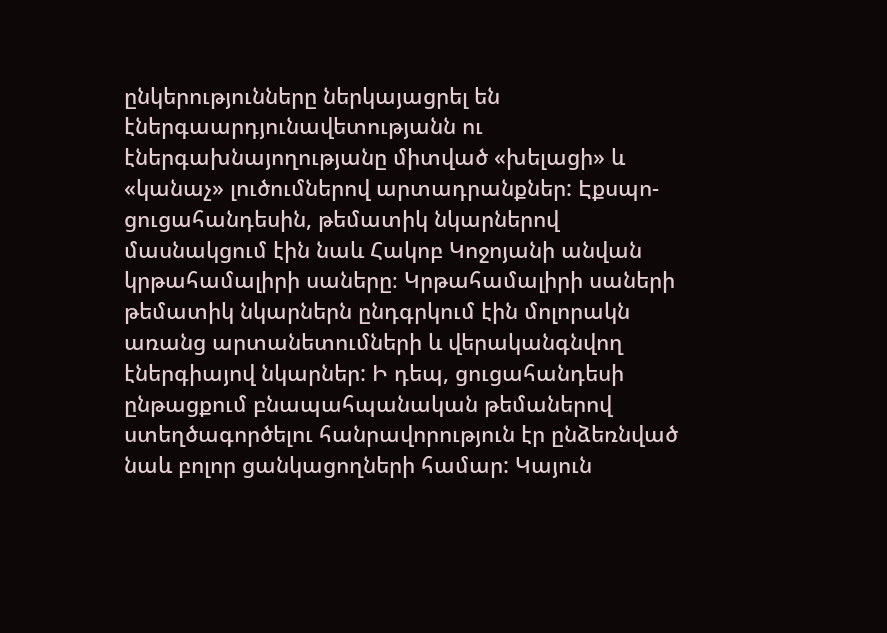ընկերությունները ներկայացրել են էներգաարդյունավետությանն ու էներգախնայողությանը միտված «խելացի» և «կանաչ» լուծումներով արտադրանքներ: Էքսպո- ցուցահանդեսին, թեմատիկ նկարներով մասնակցում էին նաև Հակոբ Կոջոյանի անվան կրթահամալիրի սաները։ Կրթահամալիրի սաների թեմատիկ նկարներն ընդգրկում էին մոլորակն առանց արտանետումների և վերականգնվող էներգիայով նկարներ: Ի դեպ, ցուցահանդեսի ընթացքում բնապահպանական թեմաներով ստեղծագործելու հանրավորություն էր ընձեռնված նաև բոլոր ցանկացողների համար: Կայուն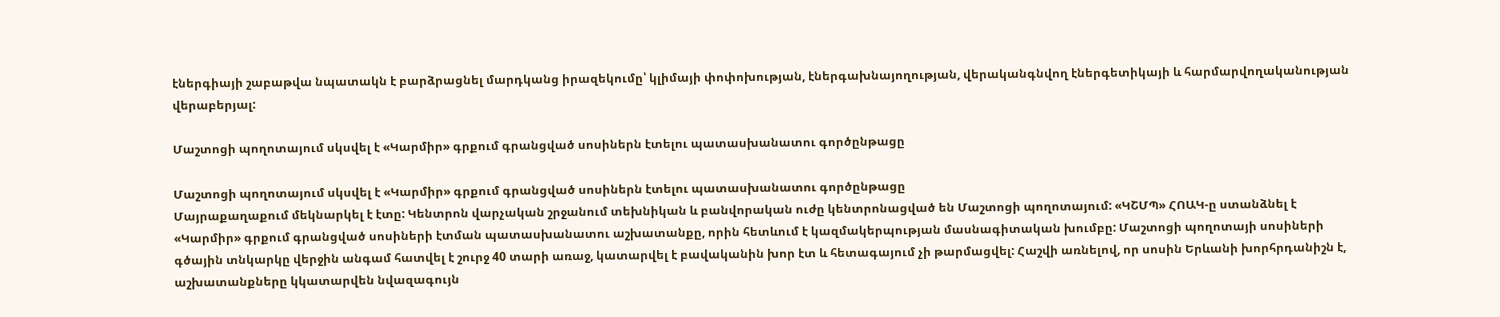էներգիայի շաբաթվա նպատակն է բարձրացնել մարդկանց իրազեկումը՝ կլիմայի փոփոխության, էներգախնայողության, վերականգնվող էներգետիկայի և հարմարվողականության վերաբերյալ:

Մաշտոցի պողոտայում սկսվել է «Կարմիր» գրքում գրանցված սոսիներն էտելու պատասխանատու գործընթացը

Մաշտոցի պողոտայում սկսվել է «Կարմիր» գրքում գրանցված սոսիներն էտելու պատասխանատու գործընթացը
Մայրաքաղաքում մեկնարկել է էտը: Կենտրոն վարչական շրջանում տեխնիկան և բանվորական ուժը կենտրոնացված են Մաշտոցի պողոտայում: «ԿՇՄՊ» ՀՈԱԿ-ը ստանձնել է «Կարմիր» գրքում գրանցված սոսիների էտման պատասխանատու աշխատանքը, որին հետևում է կազմակերպության մասնագիտական խումբը: Մաշտոցի պողոտայի սոսիների գծային տնկարկը վերջին անգամ հատվել է շուրջ 40 տարի առաջ, կատարվել է բավականին խոր էտ և հետագայում չի թարմացվել: Հաշվի առնելով, որ սոսին Երևանի խորհրդանիշն է, աշխատանքները կկատարվեն նվազագույն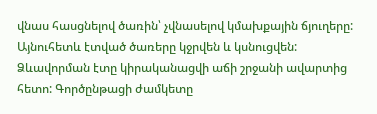վնաս հասցնելով ծառին՝ չվնասելով կմախքային ճյուղերը: Այնուհետև էտված ծառերը կջրվեն և կսնուցվեն: Ձևավորման էտը կիրականացվի աճի շրջանի ավարտից հետո: Գործընթացի ժամկետը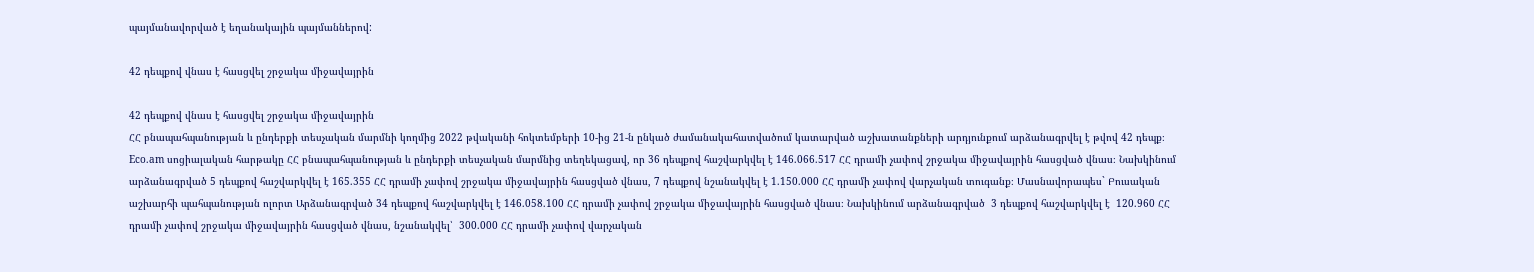պայմանավորված է եղանակային պայմաններով:

42 դեպքով վնաս է հասցվել շրջակա միջավայրին

42 դեպքով վնաս է հասցվել շրջակա միջավայրին
ՀՀ բնապահպանության և ընդերքի տեսչական մարմնի կողմից 2022 թվականի հոկտեմբերի 10-ից 21-ն ընկած ժամանակահատվածում կատարված աշխատանքների արդյունքում արձանագրվել է թվով 42 դեպք։ Eco.am սոցիալական հարթակը ՀՀ բնապահպանության և ընդերքի տեսչական մարմնից տեղեկացավ, որ 36 դեպքով հաշվարկվել է 146.066.517 ՀՀ դրամի չափով շրջակա միջավայրին հասցված վնաս։ Նախկինում արձանագրված 5 դեպքով հաշվարկվել է 165.355 ՀՀ դրամի չափով շրջակա միջավայրին հասցված վնաս, 7 դեպքով նշանակվել է 1.150.000 ՀՀ դրամի չափով վարչական տուգանք։ Մասնավորապես` Բուսական աշխարհի պահպանության ոլորտ Արձանագրված 34 դեպքով հաշվարկվել է 146.058.100 ՀՀ դրամի չափով շրջակա միջավայրին հասցված վնաս։ Նախկինում արձանագրված  3 դեպքով հաշվարկվել է  120.960 ՀՀ դրամի չափով շրջակա միջավայրին հասցված վնաս, նշանակվել՝  300.000 ՀՀ դրամի չափով վարչական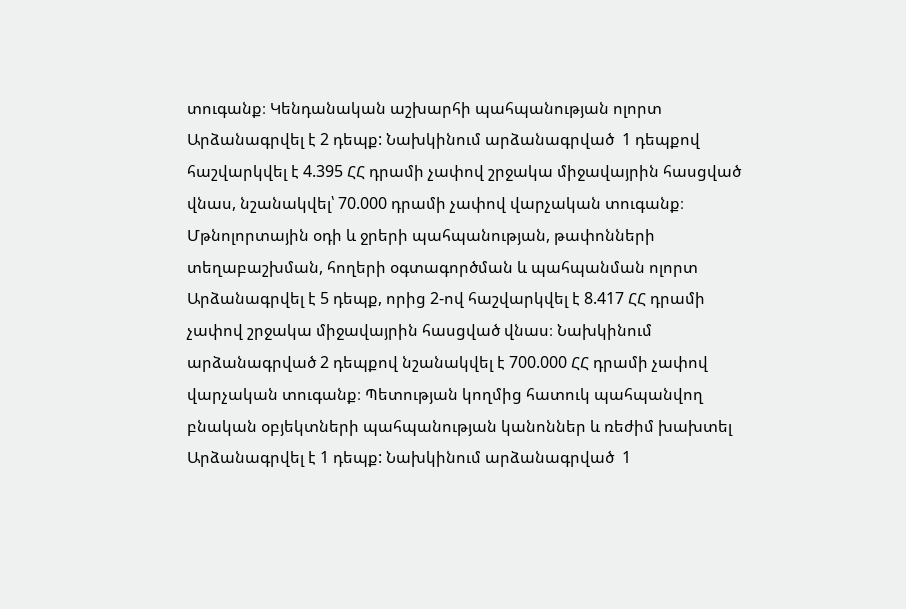տուգանք։ Կենդանական աշխարհի պահպանության ոլորտ Արձանագրվել է 2 դեպք: Նախկինում արձանագրված  1 դեպքով հաշվարկվել է 4.395 ՀՀ դրամի չափով շրջակա միջավայրին հասցված վնաս, նշանակվել՝ 70.000 դրամի չափով վարչական տուգանք։ Մթնոլորտային օդի և ջրերի պահպանության, թափոնների տեղաբաշխման, հողերի օգտագործման և պահպանման ոլորտ Արձանագրվել է 5 դեպք, որից 2-ով հաշվարկվել է 8.417 ՀՀ դրամի չափով շրջակա միջավայրին հասցված վնաս։ Նախկինում արձանագրված 2 դեպքով նշանակվել է 700.000 ՀՀ դրամի չափով վարչական տուգանք։ Պետության կողմից հատուկ պահպանվող բնական օբյեկտների պահպանության կանոններ և ռեժիմ խախտել Արձանագրվել է 1 դեպք: Նախկինում արձանագրված  1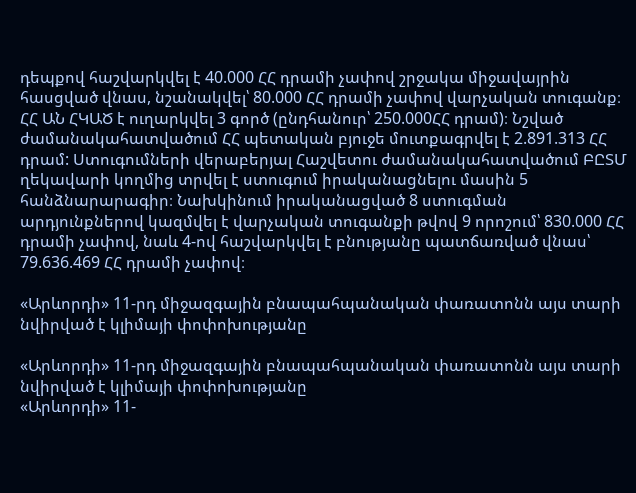դեպքով հաշվարկվել է 40.000 ՀՀ դրամի չափով շրջակա միջավայրին հասցված վնաս, նշանակվել՝ 80.000 ՀՀ դրամի չափով վարչական տուգանք։ ՀՀ ԱՆ ՀԿԱԾ է ուղարկվել 3 գործ (ընդհանուր՝ 250.000ՀՀ դրամ)։ Նշված ժամանակահատվածում ՀՀ պետական բյուջե մուտքագրվել է 2.891.313 ՀՀ դրամ: Ստուգումների վերաբերյալ Հաշվետու ժամանակահատվածում ԲԸՏՄ ղեկավարի կողմից տրվել է ստուգում իրականացնելու մասին 5 հանձնարարագիր։ Նախկինում իրականացված 8 ստուգման արդյունքներով կազմվել է վարչական տուգանքի թվով 9 որոշում՝ 830.000 ՀՀ դրամի չափով, նաև 4-ով հաշվարկվել է բնությանը պատճառված վնաս՝ 79.636.469 ՀՀ դրամի չափով։

«Արևորդի» 11-րդ միջազգային բնապահպանական փառատոնն այս տարի նվիրված է կլիմայի փոփոխությանը

«Արևորդի» 11-րդ միջազգային բնապահպանական փառատոնն այս տարի նվիրված է կլիմայի փոփոխությանը
«Արևորդի» 11-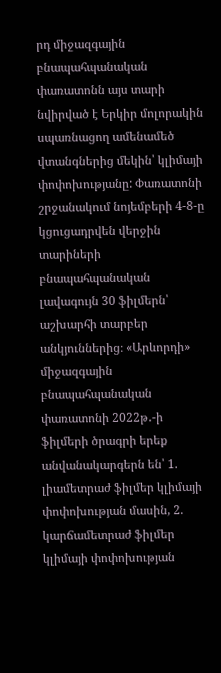րդ միջազգային բնապահպանական փառատոնն այս տարի նվիրված է Երկիր մոլորակին սպառնացող ամենամեծ վտանգներից մեկին՝ կլիմայի փոփոխությանը: Փառատոնի շրջանակում նոյեմբերի 4-8-ը կցուցադրվեն վերջին տարիների բնապահպանական լավագույն 30 ֆիլմերն՝ աշխարհի տարբեր անկյուններից։ «Արևորդի» միջազգային բնապահպանական փառատոնի 2022թ․-ի ֆիլմերի ծրագրի երեք անվանակարգերն են՝ 1. լիամետրաժ ֆիլմեր կլիմայի փոփոխության մասին, 2. կարճամետրաժ ֆիլմեր կլիմայի փոփոխության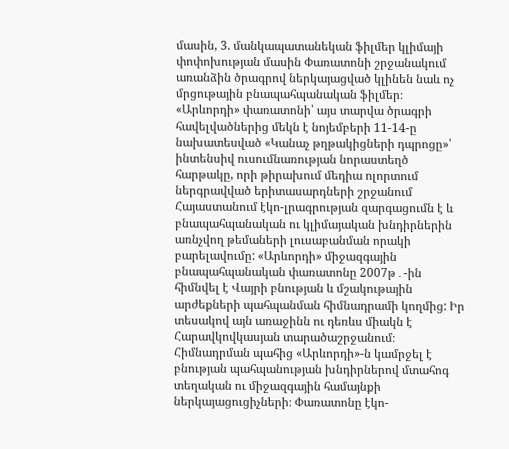մասին, 3. մանկապատանեկան ֆիլմեր կլիմայի փոփոխության մասին Փառատոնի շրջանակում առանձին ծրագրով ներկայացված կլինեն նաև ոչ մրցութային բնապահպանական ֆիլմեր։ «Արևորդի» փառատոնի՝ այս տարվա ծրագրի հավելվածներից մեկն է նոյեմբերի 11-14-ը նախատեսված «Կանաչ թղթակիցների դպրոցը»՝ ինտենսիվ ուսումնառության նորաստեղծ հարթակը, որի թիրախում մեդիա ոլորտում ներգրավված երիտասարդների շրջանում Հայաստանում էկո-լրագրության զարգացումն է և բնապահպանական ու կլիմայական խնդիրներին առնչվող թեմաների լուսաբանման որակի բարելավումը: «Արևորդի» միջազգային բնապահպանական փառատոնը 2007թ․-ին հիմնվել է Վայրի բնության և մշակութային արժեքների պահպանման հիմնադրամի կողմից: Իր տեսակով այն առաջինն ու դեռևս միակն է Հարավկովկասյան տարածաշրջանում։ Հիմնադրման պահից «Արևորդի»-ն կամրջել է բնության պահպանության խնդիրներով մտահոգ տեղական ու միջազգային համայնքի ներկայացուցիչների։ Փառատոնը էկո-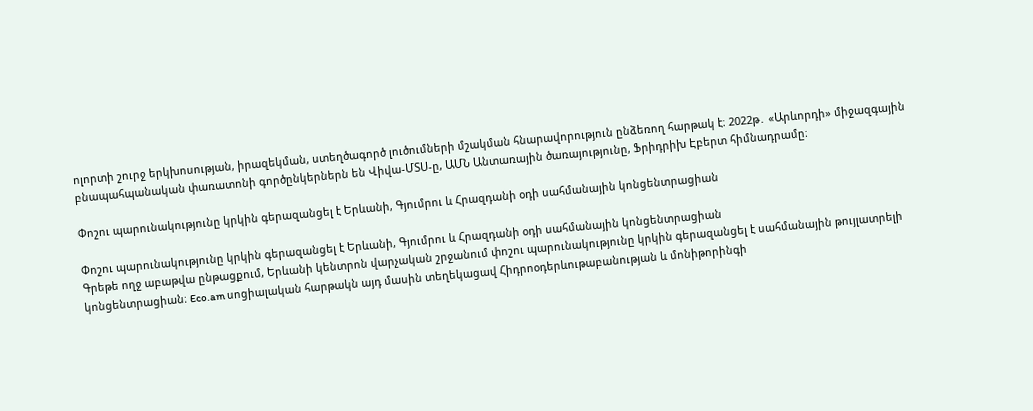ոլորտի շուրջ երկխոսության, իրազեկման, ստեղծագործ լուծումների մշակման հնարավորություն ընձեռող հարթակ է։ 2022թ․ «Արևորդի» միջազգային բնապահպանական փառատոնի գործընկերներն են Վիվա-ՄՏՍ-ը, ԱՄՆ Անտառային ծառայությունը, Ֆրիդրիխ Էբերտ հիմնադրամը։

Փոշու պարունակությունը կրկին գերազանցել է Երևանի, Գյումրու և Հրազդանի օդի սահմանային կոնցենտրացիան

Փոշու պարունակությունը կրկին գերազանցել է Երևանի, Գյումրու և Հրազդանի օդի սահմանային կոնցենտրացիան
Գրեթե ողջ աբաթվա ընթացքում, Երևանի կենտրոն վարչական շրջանում փոշու պարունակությունը կրկին գերազանցել է սահմանային թույլատրելի կոնցենտրացիան։ Eco.am սոցիալական հարթակն այդ մասին տեղեկացավ Հիդրոօդերևութաբանության և մոնիթորինգի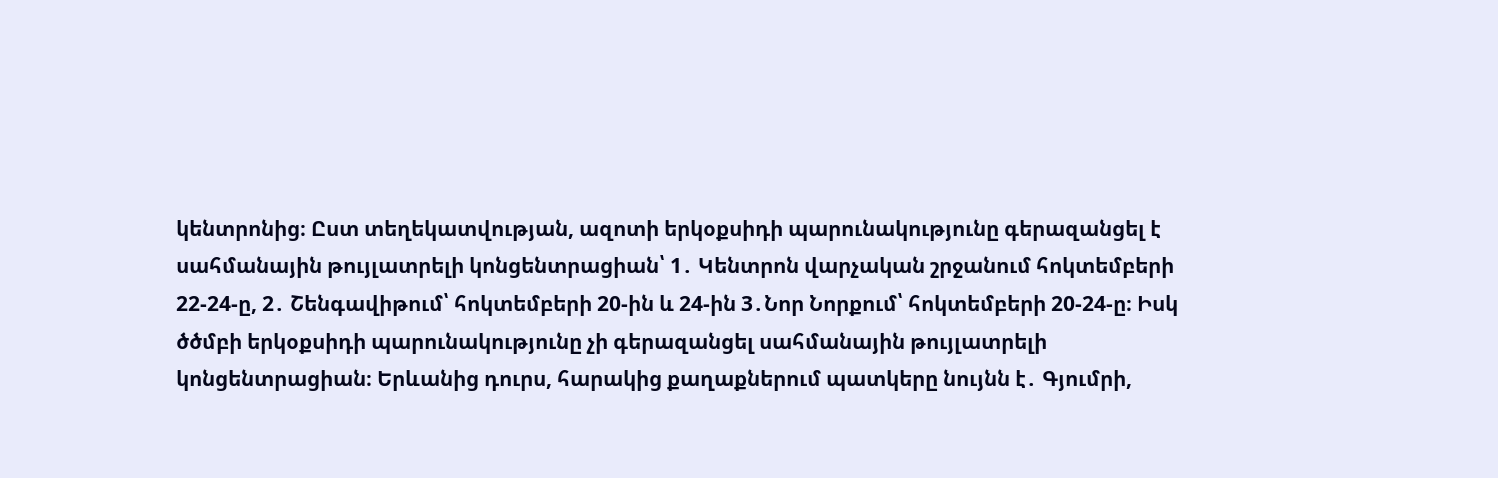կենտրոնից։ Ըստ տեղեկատվության, ազոտի երկօքսիդի պարունակությունը գերազանցել է սահմանային թույլատրելի կոնցենտրացիան՝ 1․ Կենտրոն վարչական շրջանում հոկտեմբերի 22-24-ը, 2․ Շենգավիթում՝ հոկտեմբերի 20-ին և 24-ին 3․Նոր Նորքում՝ հոկտեմբերի 20-24-ը։ Իսկ ծծմբի երկօքսիդի պարունակությունը չի գերազանցել սահմանային թույլատրելի կոնցենտրացիան։ Երևանից դուրս, հարակից քաղաքներում պատկերը նույնն է․ Գյումրի,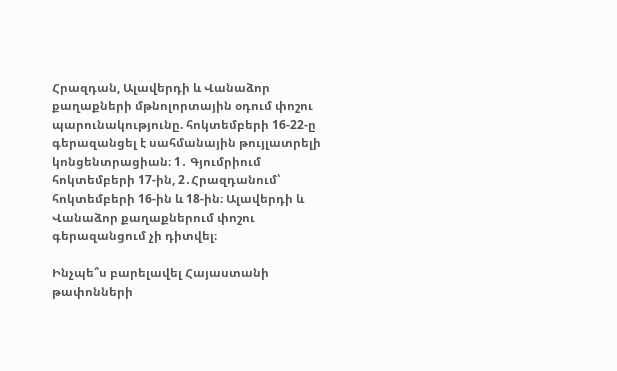Հրազդան, Ալավերդի և Վանաձոր քաղաքների մթնոլորտային օդում փոշու պարունակությունը. հոկտեմբերի 16-22-ը գերազանցել է սահմանային թույլատրելի կոնցենտրացիան։ 1․ Գյումրիում հոկտեմբերի 17-ին, 2․Հրազդանում՝ հոկտեմբերի 16-ին և 18-ին։ Ալավերդի և Վանաձոր քաղաքներում փոշու գերազանցում չի դիտվել։

Ինչպե՞ս բարելավել Հայաստանի թափոնների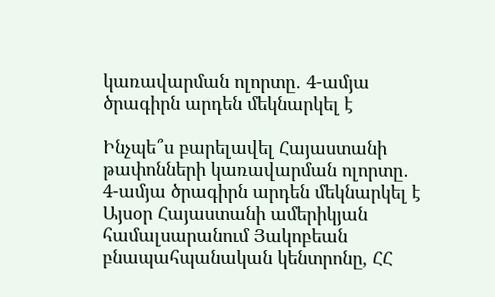կառավարման ոլորտը․ 4-ամյա ծրագիրն արդեն մեկնարկել է

Ինչպե՞ս բարելավել Հայաստանի թափոնների կառավարման ոլորտը․ 4-ամյա ծրագիրն արդեն մեկնարկել է
Այսօր Հայաստանի ամերիկյան համալսարանում Յակոբեան բնապահպանական կենտրոնը, ՀՀ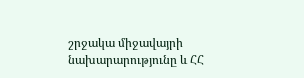շրջակա միջավայրի  նախարարությունը և ՀՀ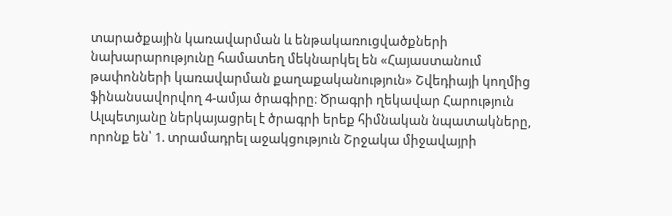տարածքային կառավարման և ենթակառուցվածքների նախարարությունը համատեղ մեկնարկել են «Հայաստանում թափոնների կառավարման քաղաքականություն» Շվեդիայի կողմից ֆինանսավորվող 4-ամյա ծրագիրը։ Ծրագրի ղեկավար Հարություն Ալպետյանը ներկայացրել է ծրագրի երեք հիմնական նպատակները, որոնք են՝ 1. տրամադրել աջակցություն Շրջակա միջավայրի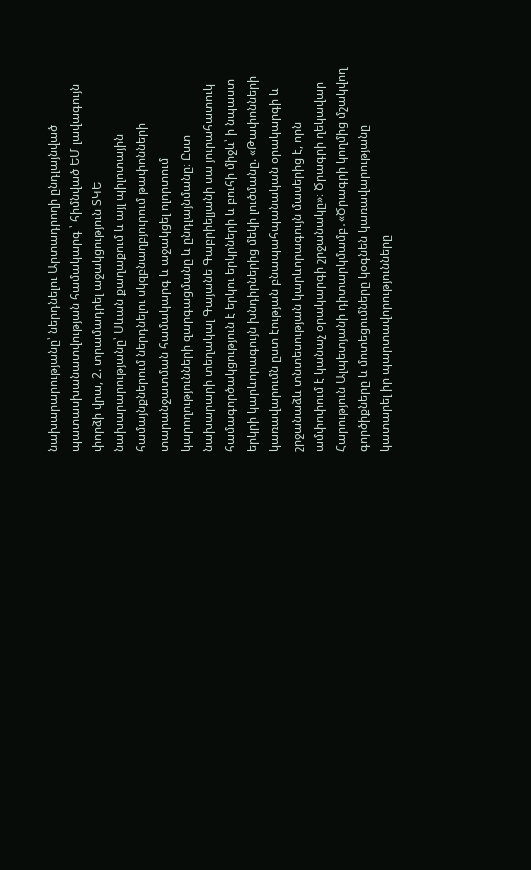նախարարությանը՝ ներդնելու Արտադրողի ընդլայնված պատասխանատվության համակարգ ՝ հիմնված ԵՄ լավագույն փորձի վրա, 2. տրամադրել աջակցություն ՏԿԵ նախարարությանը՝ Սևան քաղաքում և այլ պիլոտային համայնքներում ներդնելու սկզբնաղբյուրում թափոնների տարանջատման համակարգ և աջակցել ոլորտում կարողությունների զարգացմանը և ընդլայնմանը։ Ըստ նախարարի տեղակալ Գայանե Գաբրիելյանի սա յուրահատուկ համագործակցություն է երկու երկրների և բուհի միջև՝ ի նպաստ երկրի կարևորագույն խնդիրներից մեկի լուծմանը. «Թափոնների կառավարումն ըստ էության բնապահպանական օրակարգի և շրջանաձև տնտեսության կարևորագույն մասերից է, որն ամփոփում է կանաչ օրակարգի շրջանակը»։ Ծրագրի ղեկավար Հարություն Ալպետյանի դիտարկմամբ․«Ծրագրի կողմից մշակվող գործիքները և մոտեցումները կօգնեն կառավարությանը կատարել իր պարտավորությունները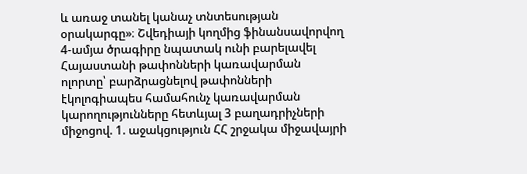և առաջ տանել կանաչ տնտեսության օրակարգը»։ Շվեդիայի կողմից ֆինանսավորվող 4-ամյա ծրագիրը նպատակ ունի բարելավել Հայաստանի թափոնների կառավարման ոլորտը՝ բարձրացնելով թափոնների էկոլոգիապես համահունչ կառավարման կարողությունները հետևյալ 3 բաղադրիչների միջոցով. 1. աջակցություն ՀՀ շրջակա միջավայրի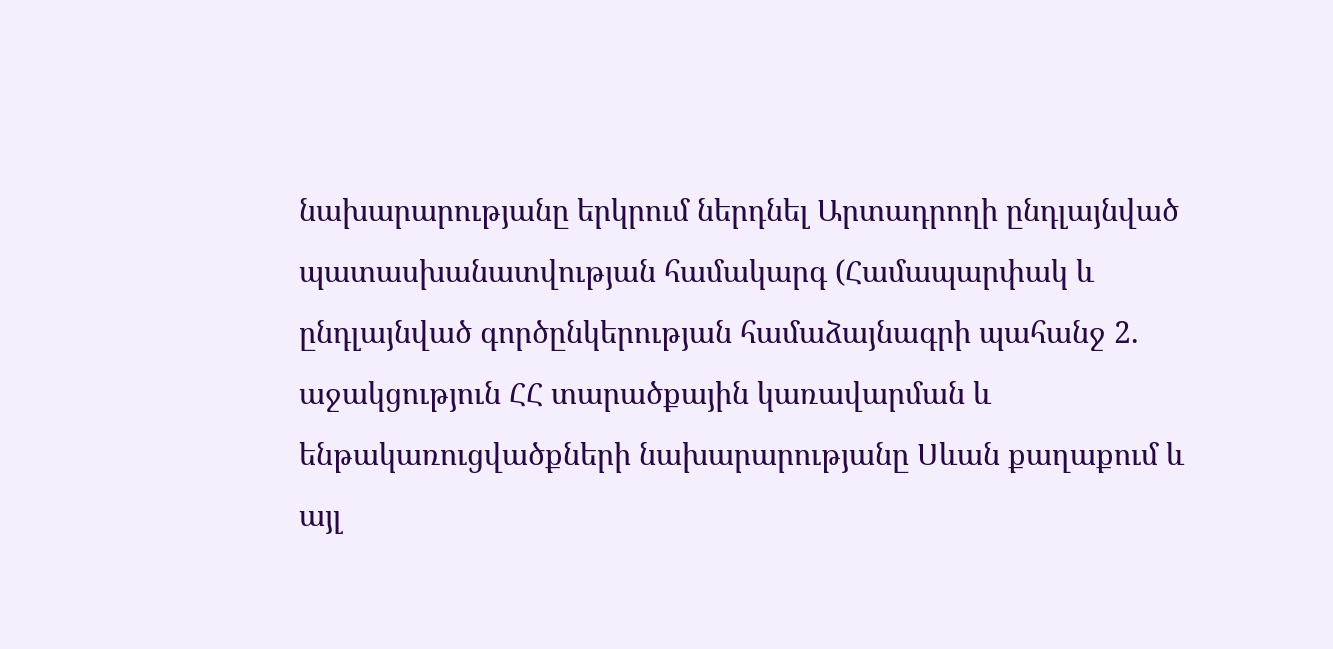նախարարությանը երկրում ներդնել Արտադրողի ընդլայնված պատասխանատվության համակարգ (Համապարփակ և ընդլայնված գործընկերության համաձայնագրի պահանջ 2. աջակցություն ՀՀ տարածքային կառավարման և ենթակառուցվածքների նախարարությանը Սևան քաղաքում և այլ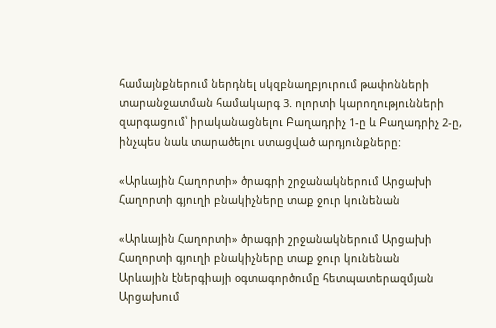համայնքներում ներդնել սկզբնաղբյուրում թափոնների տարանջատման համակարգ 3. ոլորտի կարողությունների զարգացում՝ իրականացնելու Բաղադրիչ 1-ը և Բաղադրիչ 2-ը, ինչպես նաև տարածելու ստացված արդյունքները:

«Արևային Հաղորտի» ծրագրի շրջանակներում Արցախի Հաղորտի գյուղի բնակիչները տաք ջուր կունենան

«Արևային Հաղորտի» ծրագրի շրջանակներում Արցախի Հաղորտի գյուղի բնակիչները տաք ջուր կունենան
Արևային էներգիայի օգտագործումը հետպատերազմյան Արցախում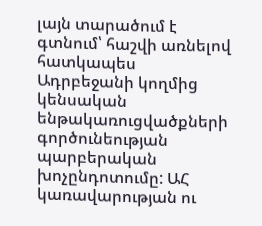լայն տարածում է գտնում՝ հաշվի առնելով հատկապես Ադրբեջանի կողմից կենսական ենթակառուցվածքների գործունեության պարբերական խոչընդոտումը: ԱՀ կառավարության ու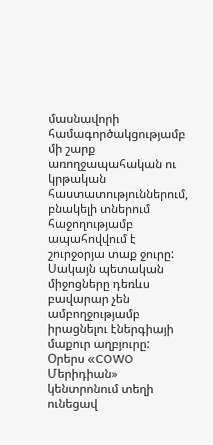մասնավորի համագործակցությամբ մի շարք առողջապահական ու կրթական հաստատություններում, բնակելի տներում հաջողությամբ ապահովվում է շուրջօրյա տաք ջուրը: Սակայն պետական միջոցները դեռևս բավարար չեն ամբողջությամբ իրացնելու էներգիայի մաքուր աղբյուրը: Օրերս «COWO Մերիդիան» կենտրոնում տեղի ունեցավ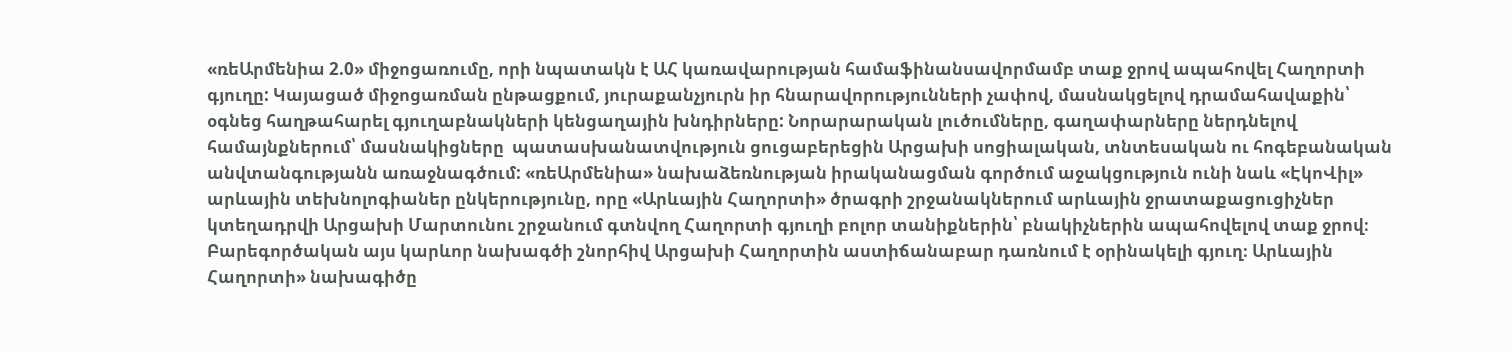«ռեԱրմենիա 2.0» միջոցառումը, որի նպատակն է ԱՀ կառավարության համաֆինանսավորմամբ տաք ջրով ապահովել Հաղորտի գյուղը: Կայացած միջոցառման ընթացքում, յուրաքանչյուրն իր հնարավորությունների չափով, մասնակցելով դրամահավաքին՝ օգնեց հաղթահարել գյուղաբնակների կենցաղային խնդիրները: Նորարարական լուծումները, գաղափարները ներդնելով համայնքներում՝ մասնակիցները  պատասխանատվություն ցուցաբերեցին Արցախի սոցիալական, տնտեսական ու հոգեբանական անվտանգությանն առաջնագծում: «ռեԱրմենիա» նախաձեռնության իրականացման գործում աջակցություն ունի նաև «ԷկոՎիլ» արևային տեխնոլոգիաներ ընկերությունը, որը «Արևային Հաղորտի» ծրագրի շրջանակներում արևային ջրատաքացուցիչներ կտեղադրվի Արցախի Մարտունու շրջանում գտնվող Հաղորտի գյուղի բոլոր տանիքներին՝ բնակիչներին ապահովելով տաք ջրով։ Բարեգործական այս կարևոր նախագծի շնորհիվ Արցախի Հաղորտին աստիճանաբար դառնում է օրինակելի գյուղ։ Արևային Հաղորտի» նախագիծը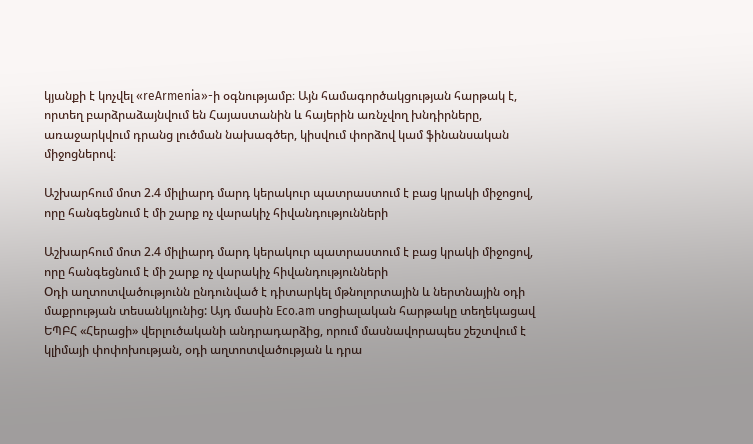կյանքի է կոչվել «reArmenia»-ի օգնությամբ։ Այն համագործակցության հարթակ է, որտեղ բարձրաձայնվում են Հայաստանին և հայերին առնչվող խնդիրները, առաջարկվում դրանց լուծման նախագծեր, կիսվում փորձով կամ ֆինանսական միջոցներով։

Աշխարհում մոտ 2.4 միլիարդ մարդ կերակուր պատրաստում է բաց կրակի միջոցով, որը հանգեցնում է մի շարք ոչ վարակիչ հիվանդությունների

Աշխարհում մոտ 2.4 միլիարդ մարդ կերակուր պատրաստում է բաց կրակի միջոցով, որը հանգեցնում է մի շարք ոչ վարակիչ հիվանդությունների
Oդի աղտոտվածությունն ընդունված է դիտարկել մթնոլորտային և ներտնային օդի մաքրության տեսանկյունից: Այդ մասին Eco.am սոցիալական հարթակը տեղեկացավ ԵՊԲՀ «Հերացի» վերլուծականի անդրադարձից, որում մասնավորապես շեշտվում է  կլիմայի փոփոխության, օդի աղտոտվածության և դրա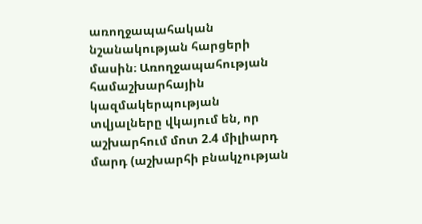առողջապահական նշանակության հարցերի մասին։ Առողջապահության համաշխարհային կազմակերպության տվյալները վկայում են, որ աշխարհում մոտ 2.4 միլիարդ մարդ (աշխարհի բնակչության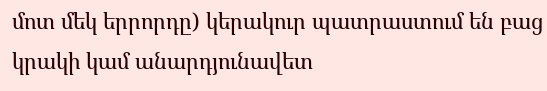մոտ մեկ երրորդը) կերակուր պատրաստում են բաց կրակի կամ անարդյունավետ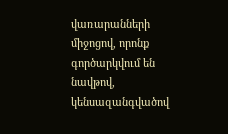վառարանների միջոցով, որոնք գործարկվում են նավթով, կենսազանգվածով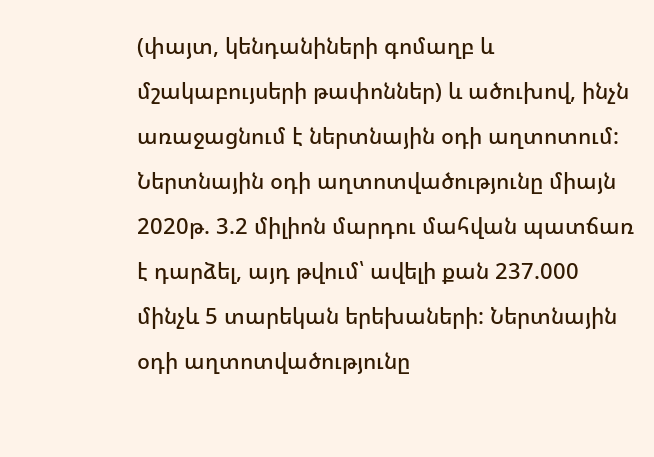(փայտ, կենդանիների գոմաղբ և մշակաբույսերի թափոններ) և ածուխով, ինչն առաջացնում է ներտնային օդի աղտոտում: Ներտնային օդի աղտոտվածությունը միայն 2020թ. 3.2 միլիոն մարդու մահվան պատճառ է դարձել, այդ թվում՝ ավելի քան 237.000 մինչև 5 տարեկան երեխաների: Ներտնային օդի աղտոտվածությունը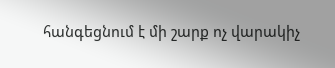հանգեցնում է մի շարք ոչ վարակիչ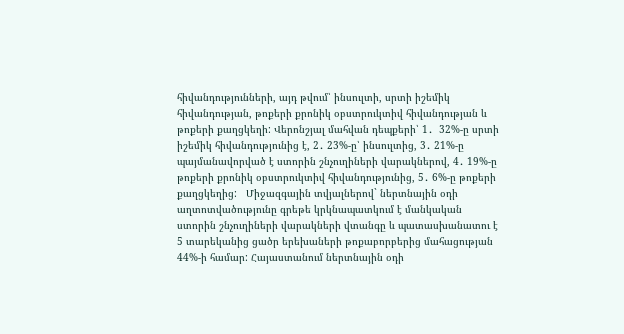հիվանդությունների, այդ թվում՝ ինսուլտի, սրտի իշեմիկ հիվանդության, թոքերի քրոնիկ օբստրուկտիվ հիվանդության և թոքերի քաղցկեղի: Վերոնշյալ մահվան դեպքերի՝ 1․  32%-ը սրտի իշեմիկ հիվանդությունից է, 2․ 23%-ը՝ ինսուլտից, 3․ 21%-ը պայմանավորված է ստորին շնչուղիների վարակներով, 4․ 19%-ը թոքերի քրոնիկ օբստրուկտիվ հիվանդությունից, 5․ 6%-ը թոքերի քաղցկեղից:   Միջազգային տվյալներով` ներտնային օդի աղտոտվածությունը գրեթե կրկնապատկում է մանկական ստորին շնչուղիների վարակների վտանգը և պատասխանատու է 5 տարեկանից ցածր երեխաների թոքաբորբերից մահացության 44%-ի համար: Հայաստանում ներտնային օդի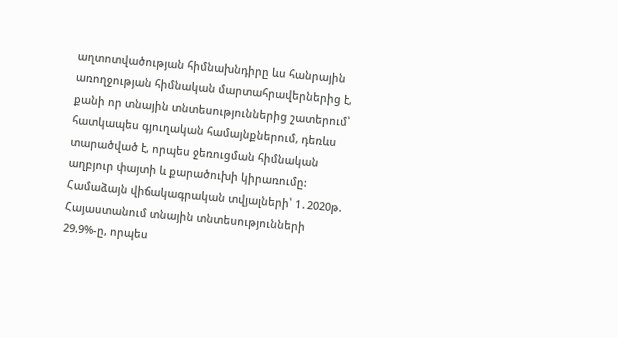աղտոտվածության հիմնախնդիրը ևս հանրային առողջության հիմնական մարտահրավերներից է, քանի որ տնային տնտեսություններից շատերում՝ հատկապես գյուղական համայնքներում, դեռևս տարածված է, որպես ջեռուցման հիմնական աղբյուր փայտի և քարածուխի կիրառումը: Համաձայն վիճակագրական տվյալների՝ 1․2020թ.  Հայաստանում տնային տնտեսությունների 29.9%-ը, որպես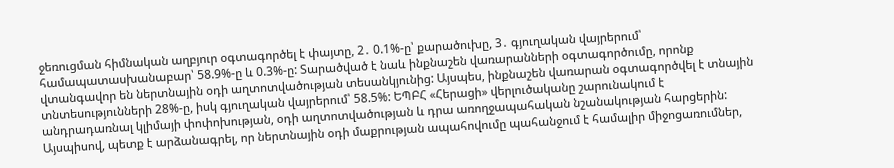ջեռուցման հիմնական աղբյուր օգտագործել է փայտը, 2․ 0.1%-ը՝ քարածուխը, 3․ գյուղական վայրերում՝ համապատասխանաբար՝ 58.9%-ը և 0.3%-ը: Տարածված է նաև ինքնաշեն վառարանների օգտագործումը, որոնք վտանգավոր են ներտնային օդի աղտոտվածության տեսանկյունից: Այսպես, ինքնաշեն վառարան օգտագործվել է տնային տնտեսությունների 28%-ը, իսկ գյուղական վայրերում՝ 58.5%: ԵՊԲՀ «Հերացի» վերլուծականը շարունակում է անդրադառնալ կլիմայի փոփոխության, օդի աղտոտվածության և դրա առողջապահական նշանակության հարցերին: Այսպիսով, պետք է արձանագրել, որ ներտնային օդի մաքրության ապահովումը պահանջում է համալիր միջոցառումներ,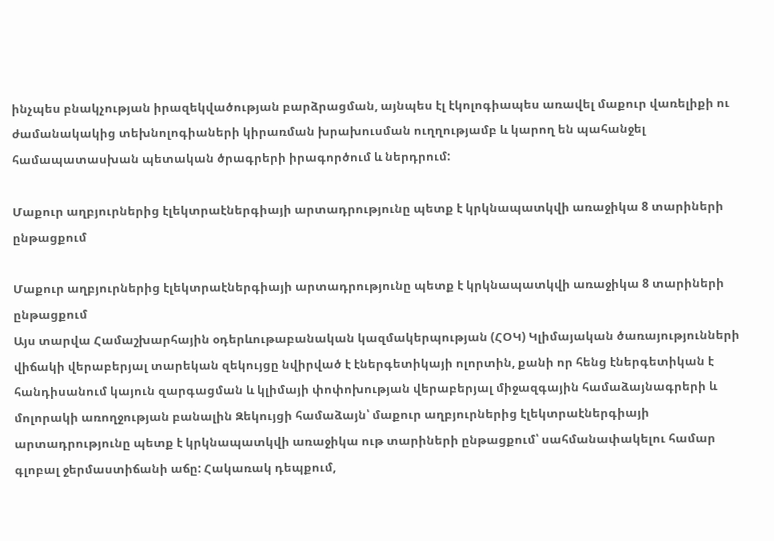ինչպես բնակչության իրազեկվածության բարձրացման, այնպես էլ էկոլոգիապես առավել մաքուր վառելիքի ու ժամանակակից տեխնոլոգիաների կիրառման խրախուսման ուղղությամբ և կարող են պահանջել համապատասխան պետական ծրագրերի իրագործում և ներդրում:

Մաքուր աղբյուրներից էլեկտրաէներգիայի արտադրությունը պետք է կրկնապատկվի առաջիկա 8 տարիների ընթացքում

Մաքուր աղբյուրներից էլեկտրաէներգիայի արտադրությունը պետք է կրկնապատկվի առաջիկա 8 տարիների ընթացքում
Այս տարվա Համաշխարհային օդերևութաբանական կազմակերպության (ՀՕԿ) Կլիմայական ծառայությունների վիճակի վերաբերյալ տարեկան զեկույցը նվիրված է էներգետիկայի ոլորտին, քանի որ հենց էներգետիկան է հանդիսանում կայուն զարգացման և կլիմայի փոփոխության վերաբերյալ միջազգային համաձայնագրերի և մոլորակի առողջության բանալին Զեկույցի համաձայն՝ մաքուր աղբյուրներից էլեկտրաէներգիայի արտադրությունը պետք է կրկնապատկվի առաջիկա ութ տարիների ընթացքում՝ սահմանափակելու համար գլոբալ ջերմաստիճանի աճը: Հակառակ դեպքում,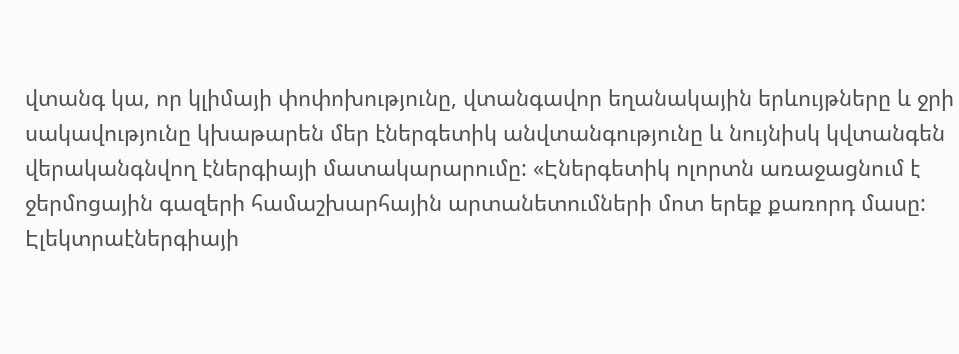վտանգ կա, որ կլիմայի փոփոխությունը, վտանգավոր եղանակային երևույթները և ջրի սակավությունը կխաթարեն մեր էներգետիկ անվտանգությունը և նույնիսկ կվտանգեն վերականգնվող էներգիայի մատակարարումը: «Էներգետիկ ոլորտն առաջացնում է ջերմոցային գազերի համաշխարհային արտանետումների մոտ երեք քառորդ մասը: Էլեկտրաէներգիայի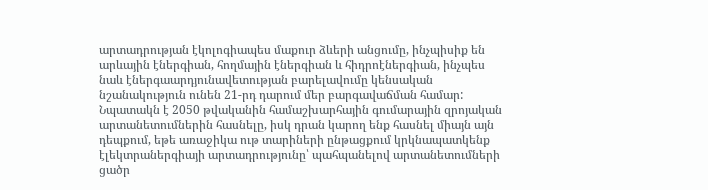արտադրության էկոլոգիապես մաքուր ձևերի անցումը, ինչպիսիք են արևային էներգիան, հողմային էներգիան և հիդրոէներգիան, ինչպես նաև էներգաարդյունավետության բարելավումը կենսական նշանակություն ունեն 21-րդ դարում մեր բարգավաճման համար: Նպատակն է 2050 թվականին համաշխարհային գումարային զրոյական արտանետումներին հասնելը, իսկ դրան կարող ենք հասնել միայն այն դեպքում, եթե առաջիկա ութ տարիների ընթացքում կրկնապատկենք էլեկտրաներգիայի արտադրությունը՝ պահպանելով արտանետումների ցածր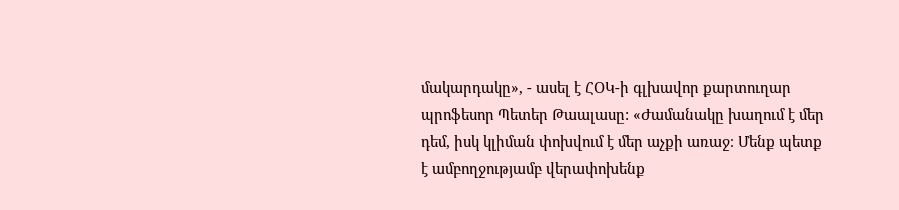մակարդակը», - ասել է ՀՕԿ-ի գլխավոր քարտուղար պրոֆեսոր Պետեր Թաալասը: «Ժամանակը խաղում է մեր դեմ, իսկ կլիման փոխվում է մեր աչքի առաջ։ Մենք պետք է ամբողջությամբ վերափոխենք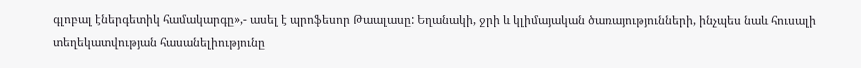գլոբալ էներգետիկ համակարգը»,- ասել է պրոֆեսոր Թաալասը: Եղանակի, ջրի և կլիմայական ծառայությունների, ինչպես նաև հուսալի տեղեկատվության հասանելիությունը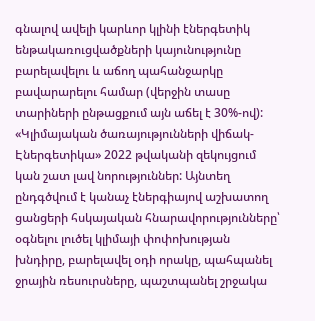գնալով ավելի կարևոր կլինի էներգետիկ ենթակառուցվածքների կայունությունը բարելավելու և աճող պահանջարկը բավարարելու համար (վերջին տասը տարիների ընթացքում այն աճել է 30%-ով): «Կլիմայական ծառայությունների վիճակ-Էներգետիկա» 2022 թվականի զեկույցում կան շատ լավ նորություններ: Այնտեղ ընդգծվում է կանաչ էներգիայով աշխատող ցանցերի հսկայական հնարավորությունները՝ օգնելու լուծել կլիմայի փոփոխության խնդիրը, բարելավել օդի որակը, պահպանել ջրային ռեսուրսները, պաշտպանել շրջակա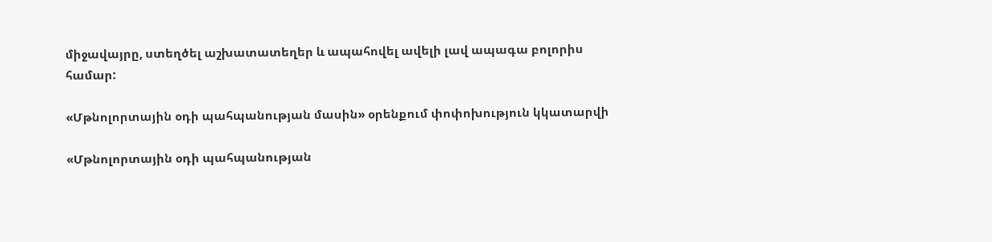միջավայրը, ստեղծել աշխատատեղեր և ապահովել ավելի լավ ապագա բոլորիս համար:

«Մթնոլորտային օդի պահպանության մասին» օրենքում փոփոխություն կկատարվի

«Մթնոլորտային օդի պահպանության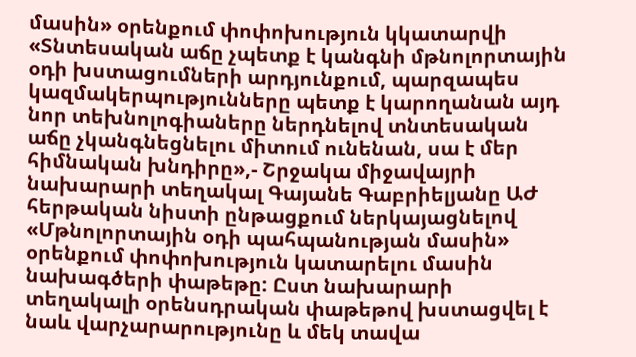մասին» օրենքում փոփոխություն կկատարվի
«Տնտեսական աճը չպետք է կանգնի մթնոլորտային օդի խստացումների արդյունքում, պարզապես կազմակերպությունները պետք է կարողանան այդ նոր տեխնոլոգիաները ներդնելով տնտեսական աճը չկանգնեցնելու միտում ունենան, սա է մեր հիմնական խնդիրը»,- Շրջակա միջավայրի նախարարի տեղակալ Գայանե Գաբրիելյանը ԱԺ հերթական նիստի ընթացքում ներկայացնելով «Մթնոլորտային օդի պահպանության մասին» օրենքում փոփոխություն կատարելու մասին նախագծերի փաթեթը: Ըստ նախարարի տեղակալի օրենսդրական փաթեթով խստացվել է նաև վարչարարությունը և մեկ տավա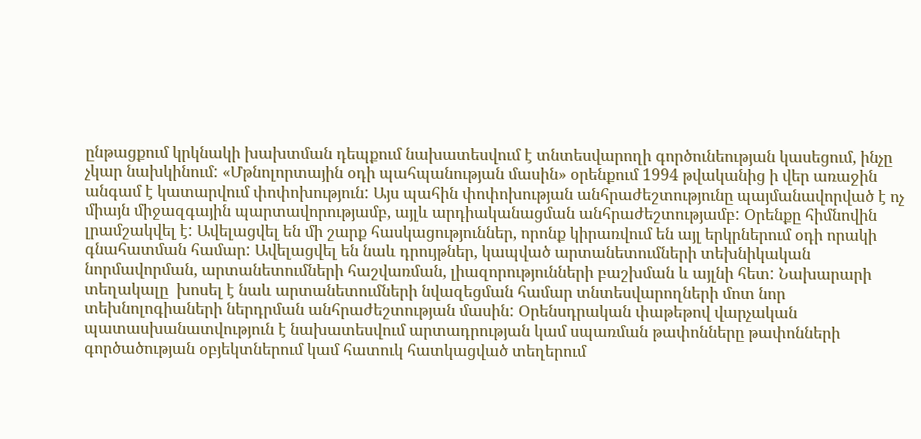ընթացքում կրկնակի խախտման դեպքում նախատեսվում է տնտեսվարողի գործունեության կասեցում, ինչը չկար նախկինում: «Մթնոլորտային օդի պահպանության մասին» օրենքում 1994 թվականից ի վեր առաջին անգամ է կատարվում փոփոխություն: Այս պահին փոփոխության անհրաժեշտությունը պայմանավորված է ոչ միայն միջազգային պարտավորությամբ, այլև արդիականացման անհրաժեշտությամբ: Օրենքը հիմնովին լրամշակվել է: Ավելացվել են մի շարք հասկացություններ, որոնք կիրառվում են այլ երկրներում օդի որակի գնահատման համար: Ավելացվել են նաև դրույթներ, կապված արտանետումների տեխնիկական նորմավորման, արտանետումների հաշվառման, լիազորությունների բաշխման և այլնի հետ: Նախարարի տեղակալը  խոսել է նաև արտանետումների նվազեցման համար տնտեսվարողների մոտ նոր տեխնոլոգիաների ներդրման անհրաժեշտության մասին: Օրենսդրական փաթեթով վարչական պատասխանատվություն է նախատեսվում արտադրության կամ սպառման թափոնները թափոնների գործածության օբյեկտներում կամ հատուկ հատկացված տեղերում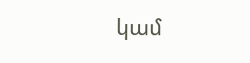կամ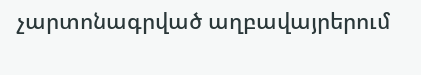չարտոնագրված աղբավայրերում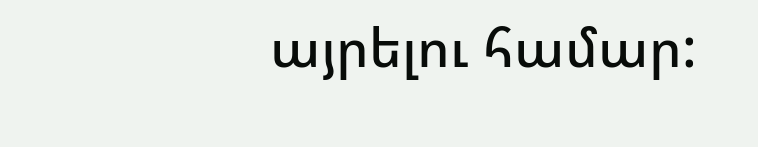այրելու համար: